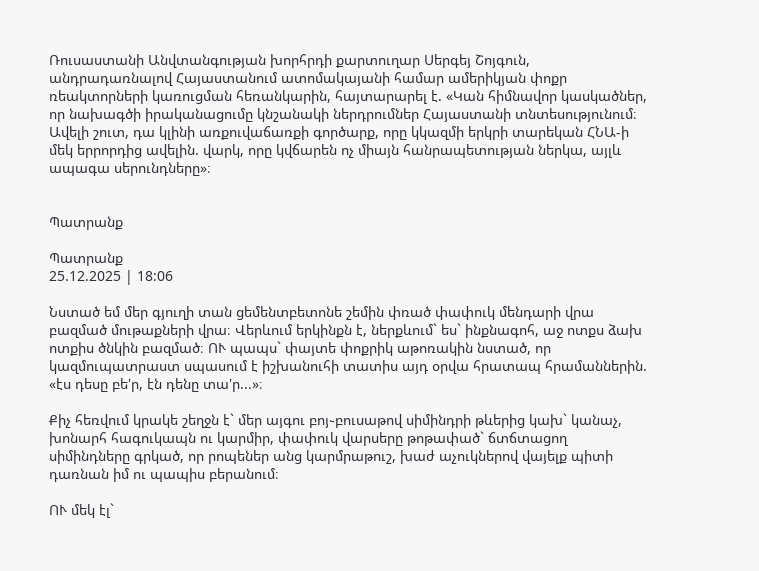Ռուսաստանի Անվտանգության խորհրդի քարտուղար Սերգեյ Շոյգուն, անդրադառնալով Հայաստանում ատոմակայանի համար ամերիկյան փոքր ռեակտորների կառուցման հեռանկարին, հայտարարել է. «Կան հիմնավոր կասկածներ, որ նախագծի իրականացումը կնշանակի ներդրումներ Հայաստանի տնտեսությունում։ Ավելի շուտ, դա կլինի առքուվաճառքի գործարք, որը կկազմի երկրի տարեկան ՀՆԱ-ի մեկ երրորդից ավելին. վարկ, որը կվճարեն ոչ միայն հանրապետության ներկա, այլև ապագա սերունդները»։


Պատրանք

Պատրանք
25.12.2025 | 18:06

Նստած եմ մեր գյուղի տան ցեմենտբետոնե շեմին փռած փափուկ մենդարի վրա բազմած մութաքների վրա։ Վերևում երկինքն է, ներքևում` ես` ինքնագոհ, աջ ոտքս ձախ ոտքիս ծնկին բազմած։ ՈՒ պապս` փայտե փոքրիկ աթոռակին նստած, որ կազմուպատրաստ սպասում է իշխանուհի տատիս այդ օրվա հրատապ հրամաններին. «էս դեսը բե'ր, էն դենը տա'ր...»։

Քիչ հեռվում կրակե շեղջն է` մեր այգու բոյ֊բուսաթով սիմինդրի թևերից կախ` կանաչ, խոնարհ հագուկապն ու կարմիր, փափուկ վարսերը թոթափած` ճտճտացող սիմինդները գրկած, որ րոպեներ անց կարմրաթուշ, խաժ աչուկներով վայելք պիտի դառնան իմ ու պապիս բերանում։

ՈՒ մեկ էլ`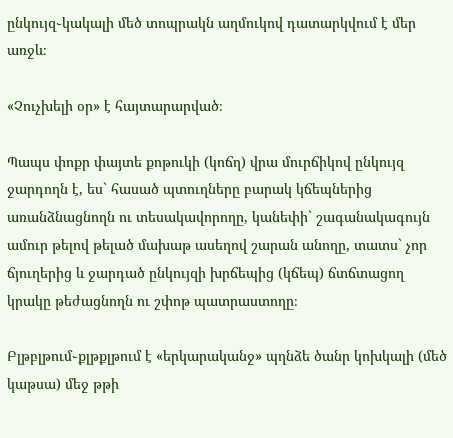ընկույզ֊կակալի մեծ տոպրակն աղմուկով դատարկվում է մեր առջև։

«Չուչխելի օր» է հայտարարված։

Պապս փոքր փայտե քոթուկի (կոճղ) վրա մուրճիկով ընկույզ ջարդողն է, ես` հասած պտուղները բարակ կճեպներից առանձնացնողն ու տեսակավորողը, կանեփի` շագանակագույն ամուր թելով թելած մախաթ ասեղով շարան անողը, տատս` չոր ճյուղերից և ջարդած ընկույզի խրճեպից (կճեպ) ճտճտացող կրակը թեժացնողն ու շփոթ պատրաստողը։

Բլթբլթում֊քլթքլթում է «երկարականջ» պղնձե ծանր կոխկալի (մեծ կաթսա) մեջ թթի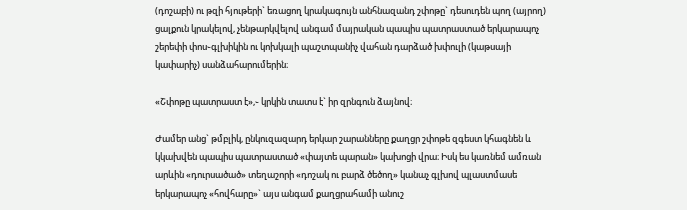(դոշաբի) ու թզի հյութերի` եռացող կրակագույն անհնազանդ շփոթը` դեսուդեն պող (այրող) ցալքուն կրակելով, չենթարկվելով անգամ մայրական պապիս պատրաստած երկարապոչ շերեփի փոս֊գլխիկին ու կոխկալի պաշտպանիչ վահան դարձած խփուլի (կաթսայի կափարիչ) սանձահարումերին։

«Շփոթը պատրաստ է»,֊ կրկին տատս է` իր զրնգուն ձայնով։

Ժամեր անց` թմբլիկ, ընկուզազարդ երկար շարանները քաղցր շփոթե զգեստ կհագնեն և կկախվեն պապիս պատրաստած «փայտե պարան» կախոցի վրա։ Իսկ ես կառնեմ ամռան արևին «դուրսածած» տեղաշորի «դոշակ ու բարձ ծեծող» կանաչ գլխով պլաստմասե երկարապոչ «հովհարը»` այս անգամ քաղցրահամի անուշ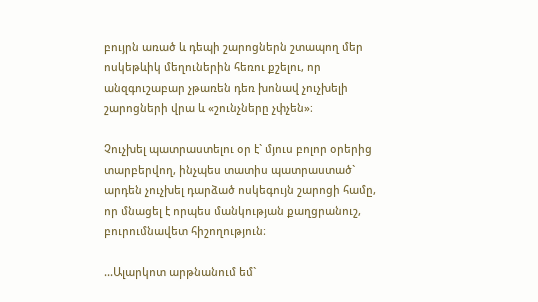բույրն առած և դեպի շարոցներն շտապող մեր ոսկեթևիկ մեղուներին հեռու քշելու, որ անզգուշաբար չթառեն դեռ խոնավ չուչխելի շարոցների վրա և «շունչները չփչեն»։

Չուչխել պատրաստելու օր է` մյուս բոլոր օրերից տարբերվող, ինչպես տատիս պատրաստած` արդեն չուչխել դարձած ոսկեգույն շարոցի համը, որ մնացել է որպես մանկության քաղցրանուշ, բուրումնավետ հիշողություն։

...Ալարկոտ արթնանում եմ`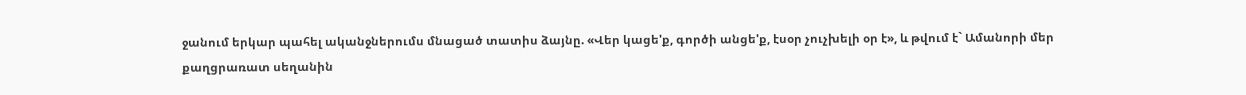ջանում երկար պահել ականջներումս մնացած տատիս ձայնը. «Վեր կացե'ք, գործի անցե'ք, էսօր չուչխելի օր է», և թվում է` Ամանորի մեր քաղցրառատ սեղանին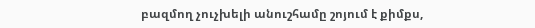բազմող չուչխելի անուշհամը շոյում է քիմքս,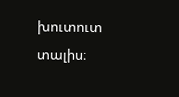խուտուտ տալիս։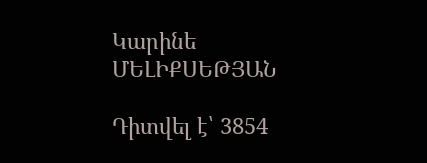Կարինե ՄԵԼԻՔՍԵԹՅԱՆ

Դիտվել է՝ 3854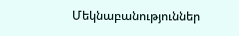Մեկնաբանություններ